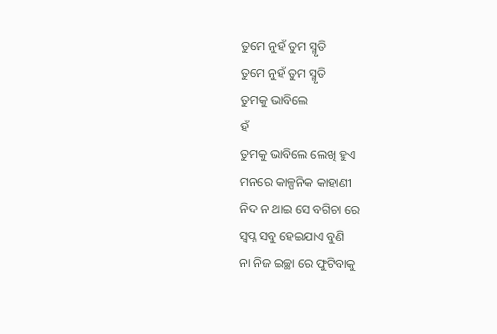ତୁମେ ନୁହଁ ତୁମ ସ୍ମୃତି
ତୁମେ ନୁହଁ ତୁମ ସ୍ମୃତି
ତୁମକୁ ଭାବିଲେ
ହଁ
ତୁମକୁ ଭାବିଲେ ଲେଖି ହୁଏ
ମନରେ କାଳ୍ପନିକ କାହାଣୀ
ନିଦ ନ ଥାଇ ସେ ବଗିଚା ରେ
ସ୍ୱପ୍ନ ସବୁ ହେଇଯାଏ ବୁଣି
ନା ନିଜ ଇଚ୍ଛା ରେ ଫୁଟିବାକୁ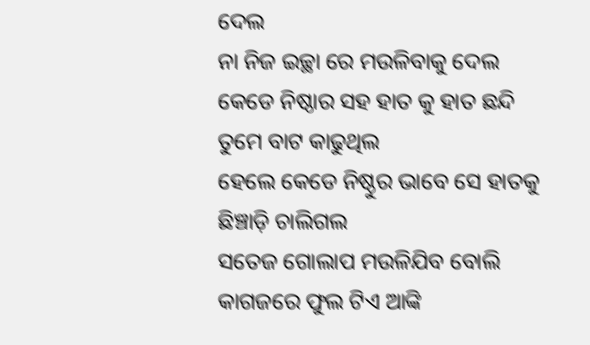ଦେଲ
ନା ନିଜ ଇଚ୍ଛା ରେ ମଉଳିବାକୁ ଦେଲ
କେଡେ ନିଷ୍ଠାର ସହ ହାତ କୁ ହାତ ଛନ୍ଦି ତୁମେ ବାଟ କାଢୁଥିଲ
ହେଲେ କେଡେ ନିଷ୍ଠୁର ଭାବେ ସେ ହାତକୁ ଛିଞ୍ଚାଡ଼ି ଚାଲିଗଲ
ସତେଜ ଗୋଲାପ ମଉଳିଯିବ ବୋଲି
କାଗଜରେ ଫୁଲ ଟିଏ ଆଙ୍କି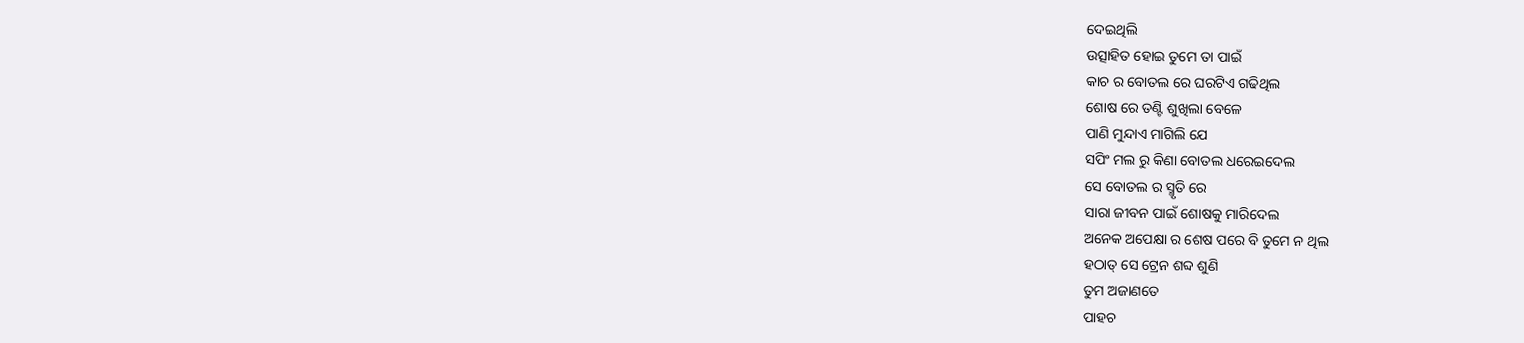ଦେଇଥିଲି
ଉତ୍ସାହିତ ହୋଇ ତୁମେ ତା ପାଇଁ
କାଚ ର ବୋତଲ ରେ ଘରଟିଏ ଗଢିଥିଲ
ଶୋଷ ରେ ତଣ୍ଟି ଶୁଖିଲା ବେଳେ
ପାଣି ମୁନ୍ଦାଏ ମାଗିଲି ଯେ
ସପିଂ ମଲ ରୁ କିଣା ବୋତଲ ଧରେଇଦେଲ
ସେ ବୋତଲ ର ସ୍ମୃତି ରେ
ସାରା ଜୀବନ ପାଇଁ ଶୋଷକୁ ମାରିଦେଲ
ଅନେକ ଅପେକ୍ଷା ର ଶେଷ ପରେ ବି ତୁମେ ନ ଥିଲ
ହଠାତ୍ ସେ ଟ୍ରେନ ଶବ୍ଦ ଶୁଣି
ତୁମ ଅଜାଣତେ
ପାହଚ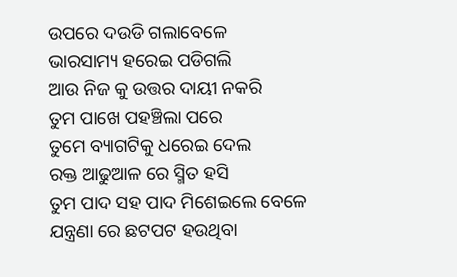ଉପରେ ଦଉଡି ଗଲାବେଳେ
ଭାରସାମ୍ୟ ହରେଇ ପଡିଗଲି
ଆଉ ନିଜ କୁ ଉତ୍ତର ଦାୟୀ ନକରି
ତୁମ ପାଖେ ପହଞ୍ଚିଲା ପରେ
ତୁମେ ବ୍ୟାଗଟିକୁ ଧରେଇ ଦେଲ
ରକ୍ତ ଆଢୁଆଳ ରେ ସ୍ମିତ ହସି
ତୁମ ପାଦ ସହ ପାଦ ମିଶେଇଲେ ବେଳେ
ଯନ୍ତ୍ରଣା ରେ ଛଟପଟ ହଉଥିବା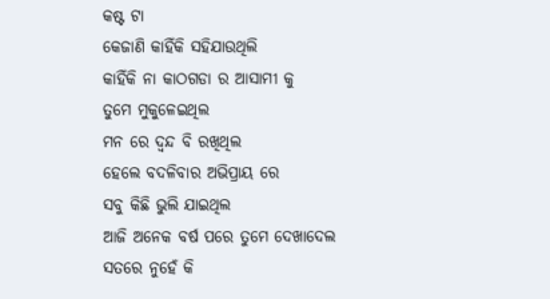କଷ୍ଟ ଟା
କେଜାଣି କାହିଁକି ସହିଯାଉଥିଲି
କାହିଁକି ନା କାଠଗଡା ର ଆସାମୀ କୁ
ତୁମେ ମୁକୁଳେଇଥିଲ
ମନ ରେ ଦ୍ୱନ୍ଦ ବି ରଖିଥିଲ
ହେଲେ ବଦଳିବାର ଅଭିପ୍ରାୟ ରେ
ସବୁ କିଛି ଭୁଲି ଯାଇଥିଲ
ଆଜି ଅନେକ ବର୍ଷ ପରେ ତୁମେ ଦେଖାଦେଲ
ସତରେ ନୁହେଁ କି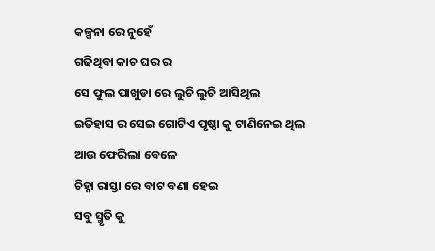କଳ୍ପନା ରେ ନୁହେଁ
ଗଢିଥିବା କାଚ ଘର ର
ସେ ଫୁଲ ପାଖୁଡା ରେ ଲୁଚି ଲୁଚି ଆସିଥିଲ
ଇତିହାସ ର ସେଇ ଗୋଟିଏ ପୃଷ୍ଠା କୁ ଟାଣିନେଇ ଥିଲ
ଆଉ ଫେରିଲା ବେଳେ
ଚିହ୍ନା ରାସ୍ତା ରେ ବାଟ ବଣା ହେଇ
ସବୁ ସ୍ମୃତି କୁ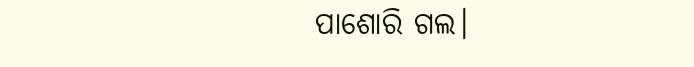ପାଶୋରି ଗଲ।